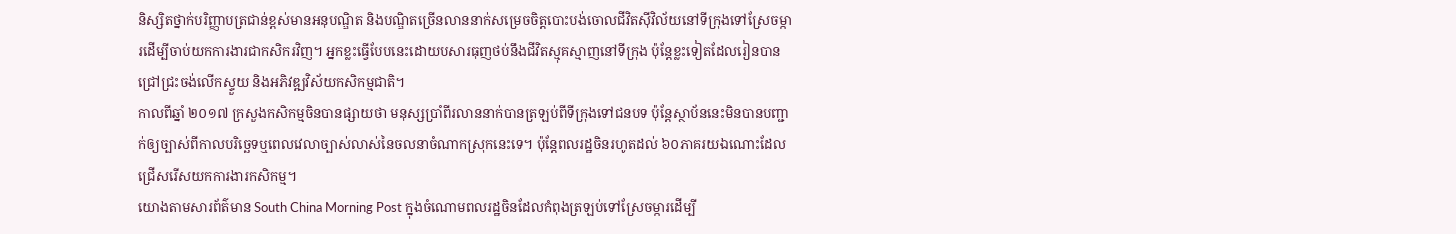និស្សិតថ្នាក់បរិញ្ញាបត្រជាន់ខ្ពស់មានអនុបណ្ឌិត និងបណ្ឌិតច្រើនលាននាក់សម្រេចចិត្តបោះបង់ចោលជីវិតស៊ីវិល័យនៅទីក្រុងទៅស្រែចម្ការដើម្បីចាប់យកការងារជាកសិករវិញ។ អ្នកខ្លះធ្វើបែបនេះដោយបសារធុញថប់នឹងជីវិតស្មុគស្មាញនៅទីក្រុង ប៉ុន្តែខ្លះទៀតដែលរៀនបានជ្រៅជ្រះចង់លើកស្ទួយ និងអភិវឌ្ឍវិស័យកសិកម្មជាតិ។
កាលពីឆ្នាំ ២០១៧ ក្រសួងកសិកម្មចិនបានផ្សាយថា មនុស្សប្រាំពីរលាននាក់បានត្រឡប់ពីទីក្រុងទៅជនបទ ប៉ុន្តែស្ថាប័ននេះមិនបានបញ្ជាក់ឲ្យច្បាស់ពីកាលបរិច្ឆេទឬពេលវេលាច្បាស់លាស់នៃចលនាចំណាកស្រុកនេះទេ។ ប៉ុន្តែពលរដ្ឋចិនរហូតដល់ ៦០ភាគរយឯណោះដែលជ្រើសរើសយកការងារកសិកម្ម។
យោងតាមសារព័ត៌មាន South China Morning Post ក្នុងចំណោមពលរដ្ឋចិនដែលកំពុងត្រឡប់ទៅស្រែចម្ការដើម្បី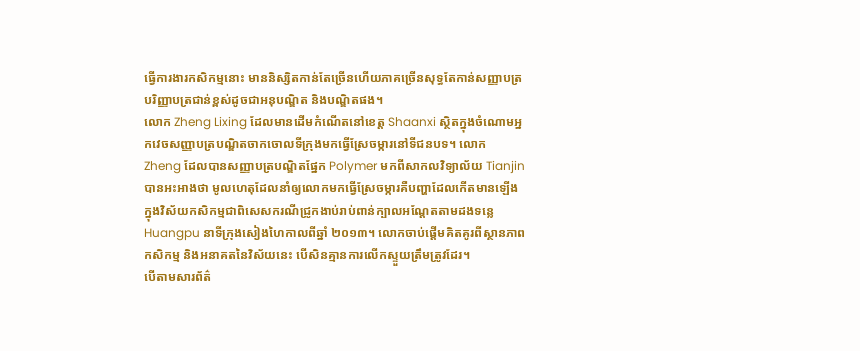ធ្វើការងារកសិកម្មនោះ មាននិស្សិតកាន់តែច្រើនហើយភាគច្រើនសុទ្ធតែកាន់សញ្ញាបត្របរិញ្ញាបត្រជាន់ខ្ពស់ដូចជាអនុបណ្ឌិត និងបណ្ឌិតផង។
លោក Zheng Lixing ដែលមានដើមកំណើតនៅខេត្ត Shaanxi ស្ថិតក្នុងចំណោមអ្នកវេចសញ្ញាបត្របណ្ឌិតចាកចោលទីក្រុងមកធ្វើស្រែចម្ការនៅទីជនបទ។ លោក Zheng ដែលបានសញ្ញាបត្របណ្ឌិតផ្នែក Polymer មកពីសាកលវិទ្យាល័យ Tianjin បានអះអាងថា មូលហេតុដែលនាំឲ្យលោកមកធ្វើស្រែចម្ការគឺបញ្ហាដែលកើតមានឡើងក្នុងវិស័យកសិកម្មជាពិសេសករណីជ្រូកងាប់រាប់ពាន់ក្បាលអណ្តែតតាមដងទន្លេ Huangpu នាទីក្រុងសៀងហៃកាលពីឆ្នាំ ២០១៣។ លោកចាប់ផ្តើមគិតគូរពីស្ថានភាពកសិកម្ម និងអនាគតនៃវិស័យនេះ បើសិនគ្មានការលើកស្ទួយត្រឹមត្រូវដែរ។
បើតាមសារព័ត៌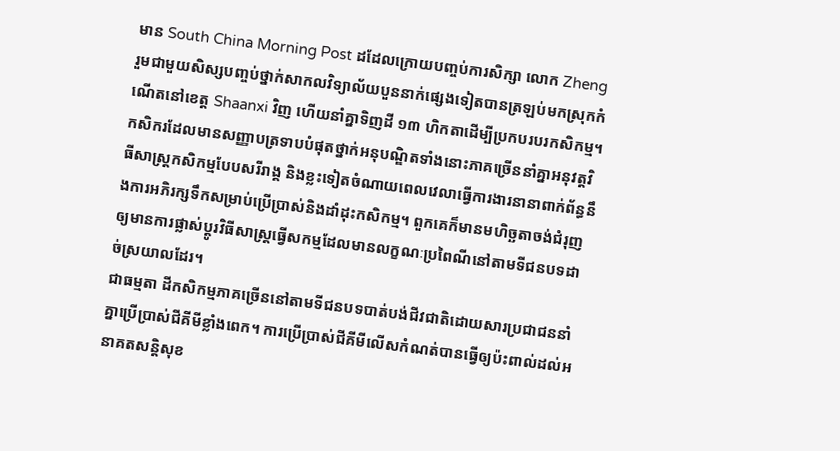មាន South China Morning Post ដដែលក្រោយបញ្ចប់ការសិក្សា លោក Zheng រួមជាមួយសិស្សបញ្ចប់ថ្នាក់សាកលវិទ្យាល័យបួននាក់ផ្សេងទៀតបានត្រឡប់មកស្រុកកំណើតនៅខេត្ត Shaanxi វិញ ហើយនាំគ្នាទិញដី ១៣ ហិកតាដើម្បីប្រកបរបរកសិកម្ម។
កសិករដែលមានសញ្ញាបត្រទាបបំផុតថ្នាក់អនុបណ្ឌិតទាំងនោះភាគច្រើននាំគ្នាអនុវត្តវិធីសាស្ត្រកសិកម្មបែបសរីរាង្គ និងខ្លះទៀតចំណាយពេលវេលាធ្វើការងារនានាពាក់ព័ន្ធនឹងការអភិរក្សទឹកសម្រាប់ប្រើប្រាស់និងដាំដុះកសិកម្ម។ ពួកគេក៏មានមហិច្ឆតាចង់ជំរុញឲ្យមានការផ្លាស់ប្តូរវិធីសាស្ត្រធ្វើសកម្មដែលមានលក្ខណៈប្រពៃណីនៅតាមទីជនបទដាច់ស្រយាលដែរ។
ជាធម្មតា ដីកសិកម្មភាគច្រើននៅតាមទីជនបទបាត់បង់ជីវជាតិដោយសារប្រជាជននាំគ្នាប្រើប្រាស់ជីគីមីខ្លាំងពេក។ ការប្រើប្រាស់ជីគីមីលើសកំណត់បានធ្វើឲ្យប៉ះពាល់ដល់អនាគតសន្តិសុខ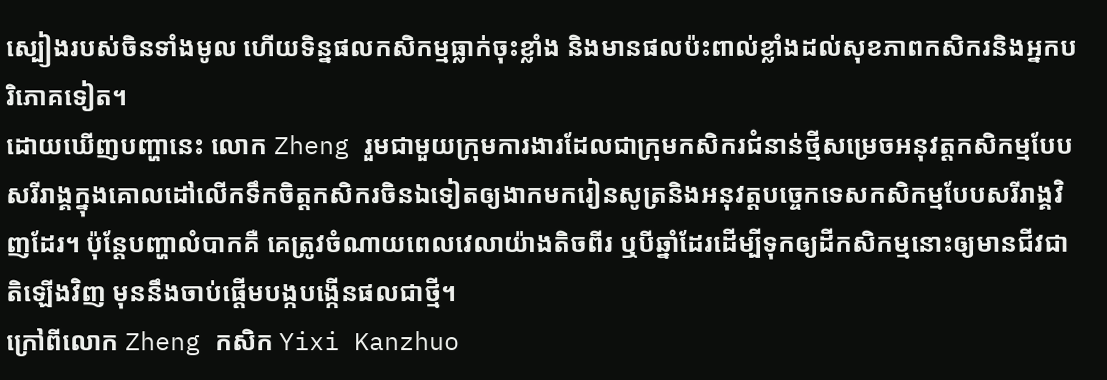ស្បៀងរបស់ចិនទាំងមូល ហើយទិន្នផលកសិកម្មធ្លាក់ចុះខ្លាំង និងមានផលប៉ះពាល់ខ្លាំងដល់សុខភាពកសិករនិងអ្នកបរិភោគទៀត។
ដោយឃើញបញ្ហានេះ លោក Zheng រួមជាមួយក្រុមការងារដែលជាក្រុមកសិករជំនាន់ថ្មីសម្រេចអនុវត្តកសិកម្មបែបសរីរាង្គក្នុងគោលដៅលើកទឹកចិត្តកសិករចិនឯទៀតឲ្យងាកមករៀនសូត្រនិងអនុវត្តបច្ចេកទេសកសិកម្មបែបសរីរាង្គវិញដែរ។ ប៉ុន្តែបញ្ហាលំបាកគឺ គេត្រូវចំណាយពេលវេលាយ៉ាងតិចពីរ ឬបីឆ្នាំដែរដើម្បីទុកឲ្យដីកសិកម្មនោះឲ្យមានជីវជាតិឡើងវិញ មុននឹងចាប់ផ្តើមបង្កបង្កើនផលជាថ្មី។
ក្រៅពីលោក Zheng កសិក Yixi Kanzhuo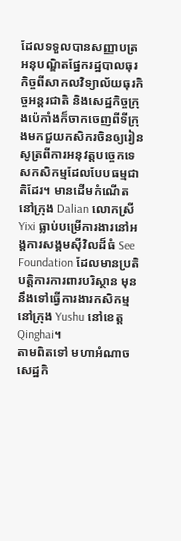ដែលទទួលបានសញ្ញាបត្រអនុបណ្ឌិតផ្នែករដ្ឋបាលធុរកិច្ចពីសាកលវិទ្យាល័យធុរកិច្ចអន្តរជាតិ និងសេដ្ឋកិច្ចក្រុងប៉េកាំងក៏ចាកចេញពីទីក្រុងមកជួយកសិករចិនឲ្យរៀនសូត្រពីការអនុវត្តបច្ចេកទេសកសិកម្មដែលបែបធម្មជាតិដែរ។ មានដើមកំណើតនៅក្រុង Dalian លោកស្រី Yixi ធ្លាប់បម្រើការងារនៅអង្គការសង្គមស៊ីវិលដ៏ធំ See Foundation ដែលមានប្រតិបត្តិការការពារបរិស្ថាន មុននឹងទៅធ្វើការងារកសិកម្មនៅក្រុង Yushu នៅខេត្ត Qinghai។
តាមពិតទៅ មហាអំណាចសេដ្ឋកិ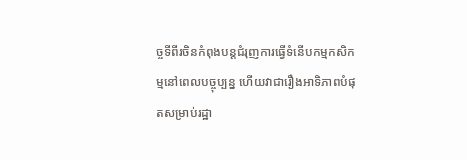ច្ចទីពីរចិនកំពុងបន្តជំរុញការធ្វើទំនើបកម្មកសិកម្មនៅពេលបច្ចុប្បន្ន ហើយវាជារឿងអាទិភាពបំផុតសម្រាប់រដ្ឋា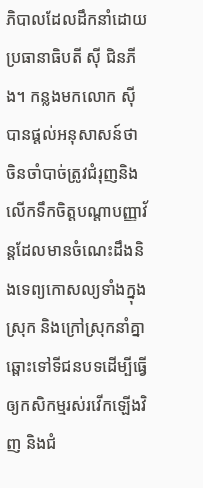ភិបាលដែលដឹកនាំដោយប្រធានាធិបតី ស៊ី ជិនភីង។ កន្លងមកលោក ស៊ី បានផ្តល់អនុសាសន៍ថា ចិនចាំបាច់ត្រូវជំរុញនិងលើកទឹកចិត្តបណ្តាបញ្ញាវ័ន្តដែលមានចំណេះដឹងនិងទេព្យកោសល្យទាំងក្នុងស្រុក និងក្រៅស្រុកនាំគ្នាឆ្ពោះទៅទីជនបទដើម្បីធ្វើឲ្យកសិកម្មរស់រវើកឡើងវិញ និងជំ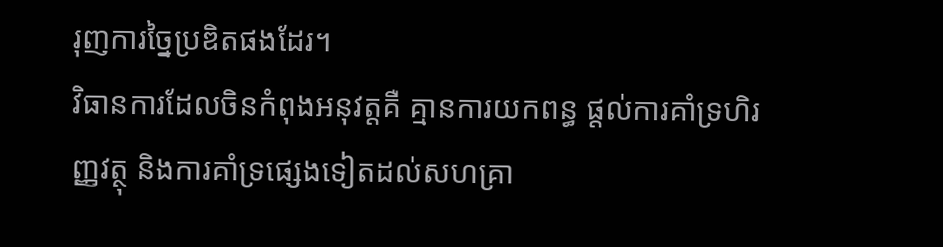រុញការច្នៃប្រឌិតផងដែរ។
វិធានការដែលចិនកំពុងអនុវត្តគឺ គ្មានការយកពន្ធ ផ្តល់ការគាំទ្រហិរញ្ញវត្ថុ និងការគាំទ្រផ្សេងទៀតដល់សហគ្រា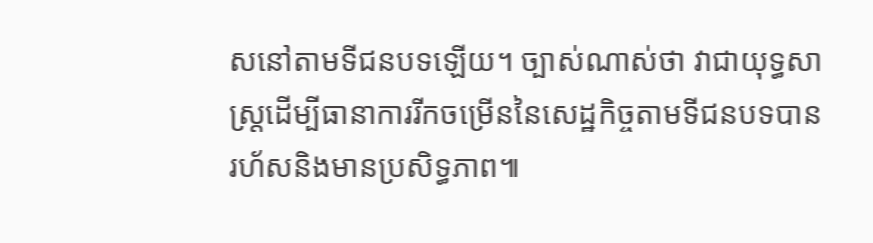សនៅតាមទីជនបទឡើយ។ ច្បាស់ណាស់ថា វាជាយុទ្ធសាស្ត្រដើម្បីធានាការរីកចម្រើននៃសេដ្ឋកិច្ចតាមទីជនបទបានរហ័សនិងមានប្រសិទ្ធភាព៕